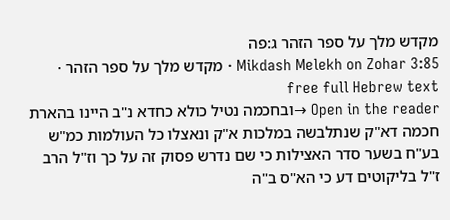מקדש מלך על ספר הזהר ג:פה
Mikdash Melekh on Zohar 3:85 · מקדש מלך על ספר הזהר · free full Hebrew text
Open in the reader →ובחכמה נטיל כולא כחדא נ"ב היינו בהארת חכמה דא"ק שנתלבשה במלכות א"ק ונאצלו כל העולמות כמ"ש בע"ח בשער סדר האצילות כי שם נדרש פסוק זה על כך וז"ל הרב ז"ל בליקוטים דע כי הא"ס ב"ה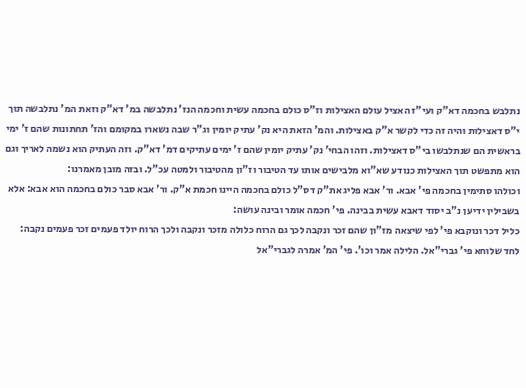נתלבש בחכמה דא"ק ועי"ז האציל עולם האצילות וז"ס כולם בחכמה עשית וחכמה הנז' נתלבשה במ' דא"ק וזאת המ' נתלבשה תוך י"ס דאצילות והיה זה כדי לקשר א"ק באצילות. והמ' הזאת היא נק' עתיק יומין וג"ר שבה נשארו במקומם והז' תחתונות שהם ז' ימי בראשית הם שנתלבשו בי"ס דאצילות. וזהו הבחי' נק' עתיק יומין שהם ז' ימים עתיקים דמ' דא"ק. וזה העתיק הוא נשמה לאריך וגם הוא מתפשט תוך האצילות כנודע שא"וא מלבישים אותו עד הטיבור וז"ון מהטיבור ולמטה עכ"ל. ובזה מובן מאמרנו:
וכולהו סתימין בחכמה פי' אבא. ור' אבא פליג את"ק דס"ל כולם בחכמה היינו חכמת א"ק. ור' אבא סבר כולם בחכמה הוא אבא: אלא בשבילין ידיען נ"ב יסוד דאבא עשית בבינה. פי' חכמה אומר ובינה עושה:
כליל דכר ונוקבא פי' לפי שיצאה מז"ון שהם זכר ונקבה לכך גם הרוח כלולה מזכר ונקבה ולכך הרוח יולד פעמים זכר פעמים נקבה:
לחד שלוחא פי' גברי"אל. הלילה אמר וכו'. פי' המ' אמרה לגברי"אל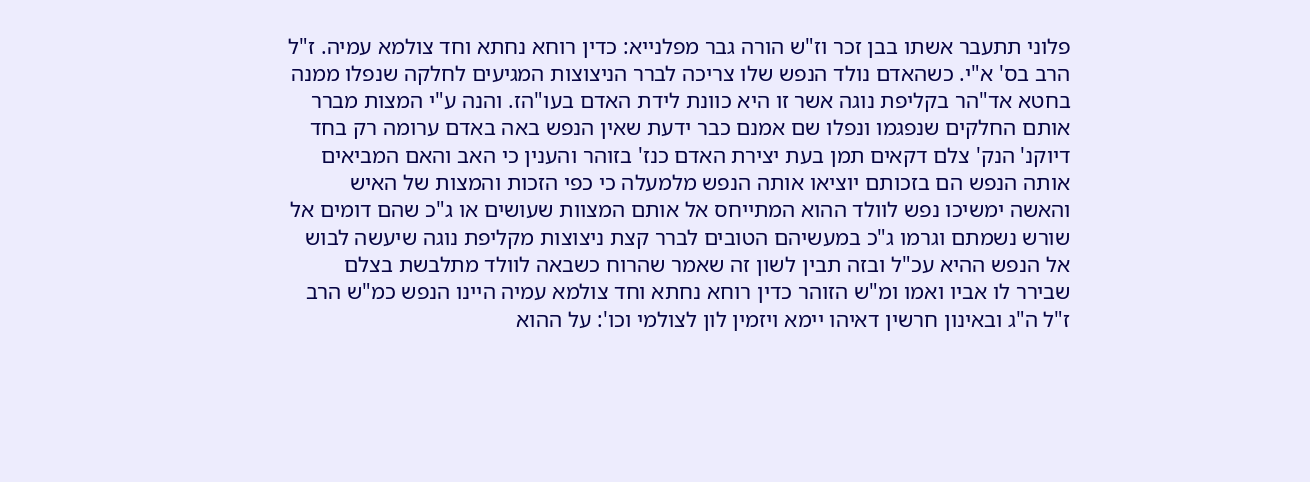פלוני תתעבר אשתו בבן זכר וז"ש הורה גבר מפלנייא: כדין רוחא נחתא וחד צולמא עמיה. ז"ל הרב בס' א"י. כשהאדם נולד הנפש שלו צריכה לברר הניצוצות המגיעים לחלקה שנפלו ממנה בחטא אד"הר בקליפת נוגה אשר זו היא כוונת לידת האדם בעו"הז. והנה ע"י המצות מברר אותם החלקים שנפגמו ונפלו שם אמנם כבר ידעת שאין הנפש באה באדם ערומה רק בחד דיוקנ' הנק' צלם דקאים תמן בעת יצירת האדם כנז' בזוהר והענין כי האב והאם המביאים אותה הנפש הם בזכותם יוציאו אותה הנפש מלמעלה כי כפי הזכות והמצות של האיש והאשה ימשיכו נפש לוולד ההוא המתייחס אל אותם המצוות שעושים או ג"כ שהם דומים אל שורש נשמתם וגרמו ג"כ במעשיהם הטובים לברר קצת ניצוצות מקליפת נוגה שיעשה לבוש אל הנפש ההיא עכ"ל ובזה תבין לשון זה שאמר שהרוח כשבאה לוולד מתלבשת בצלם שבירר לו אביו ואמו ומ"ש הזוהר כדין רוחא נחתא וחד צולמא עמיה היינו הנפש כמ"ש הרב ז"ל ה"ג ובאינון חרשין דאיהו יימא ויזמין לון לצולמי וכו': על ההוא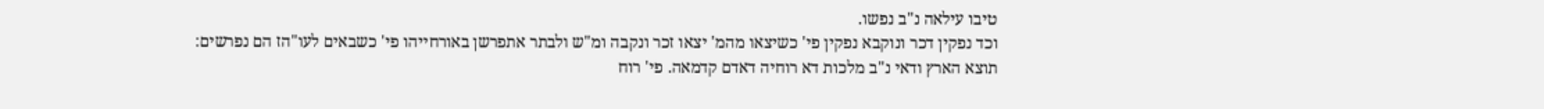טיבו עילאה נ"ב נפשו.
וכד נפקין דכר ונוקבא נפקין פי' כשיצאו מהמ' יצאו זכר ונקבה ומ"ש ולבתר אתפרשן באורחייהו פי' כשבאים לעו"הז הם נפרשים:
תוצא הארץ ודאי נ"ב מלכות דא רוחיה דאדם קדמאה. פי' רוח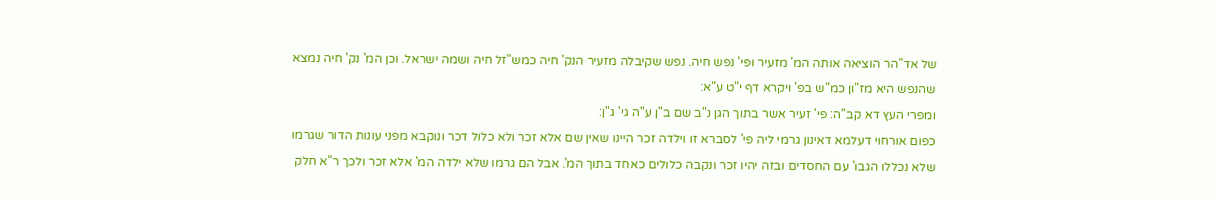של אד"הר הוציאה אותה המ' מזעיר ופי' נפש חיה. נפש שקיבלה מזעיר הנק' חיה כמש"זל חיה ושמה ישראל. וכן המ' נק' חיה נמצא שהנפש היא מז"ון כמ"ש בפ' ויקרא דף י"ט ע"א:
ומפרי העץ דא קב"ה: פי' זעיר אשר בתוך הגן נ"ב שם ב"ן ע"ה גי' ג"ן:
כפום אורחוי דעלמא דאינון גרמי ליה פי' לסברא זו וילדה זכר היינו שאין שם אלא זכר ולא כלול דכר ונוקבא מפני עונות הדור שגרמו שלא נכללו הגבו' עם החסדים ובזה יהיו זכר ונקבה כלולים כאחד בתוך המ'. אבל הם גרמו שלא ילדה המ' אלא זכר ולכך ר"א חלק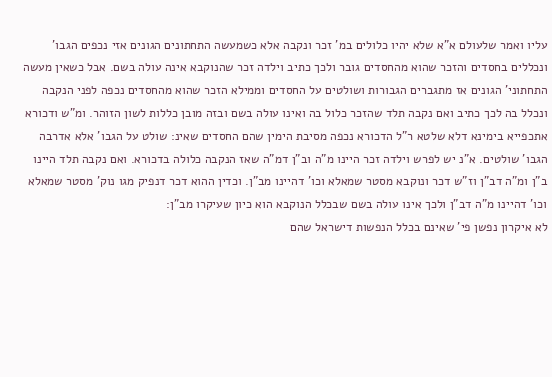עליו ואמר שלעולם א"א שלא יהיו כלולים במ' זכר ונקבה אלא כשמעשה התחתונים הגונים אזי נכפים הגבו' ונכללים בחסדים והזכר שהוא מהחסדים גובר ולכך כתיב וילדה זכר שהנוקבא אינה עולה בשם. אבל כשאין מעשה התחתוני' הגונים אז מתגברים הגבורות ושולטים על החסדים וממילא הזכר שהוא מהחסדים נכפה לפני הנקבה ונכלל בה לכך כתיב ואם נקבה תלד שהזכר כלול בה ואינו עולה בשם ובזה מובן כללות לשון הזוהר. ומ"ש ודכורא אתכפייא בימינא דלא שלטא ר"ל הדכורא נכפה מסיבת הימין שהם החסדים שאינ: שולט על הגבו' אלא אדרבה הגבו' שולטים. א"נ יש לפרש וילדה זכר היינו מ"ה וב"ן דמ"ה שאז הנקבה כלולה בדכורא. ואם נקבה תלד היינו ב"ן ומ"ה דב"ן וז"ש דכר ונוקבא מסטר שמאלא וכו' דהיינו מב"ן. וכדין ההוא דכר דנפיק מגו נוק' מסטר שמאלא וכו' דהיינו מ"ה דב"ן ולכך אינו עולה בשם שבכלל הנוקבא הוא כיון שעיקרו מב"ן:
לא איקרון נפשן פי' שאינם בכלל הנפשות דישראל שהם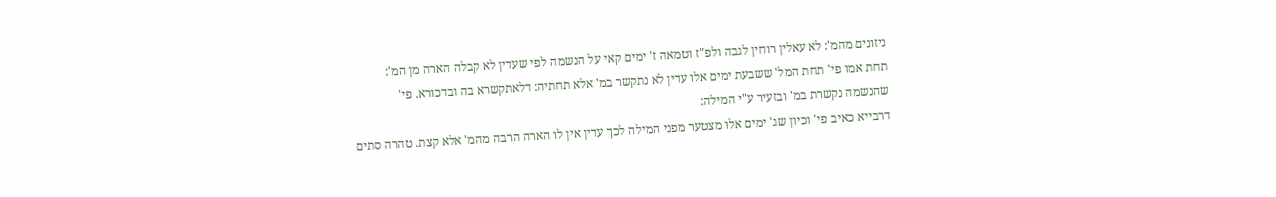ניזונים מהמ': לא עאלין רוחין לגבה ולפ"ז וטמאה ז' ימים קאי על הנשמה לפי שעדין לא קבלה הארה מן המ':
תחת אמו פי' תחת המל' ששבעת ימים אלו עדין לא נתקשר במ' אלא תחתיה: דלאתקשרא בה ובדכורא. פי' שהנשמה נקשרת במ' ובזעיר ע"י המילה:
דרבייא כאיב פי' וכיון שג' ימים אלו מצטער מפני המילה לכך עדין אין לו הארה הרבה מהמ' אלא קצת. טהרה סתים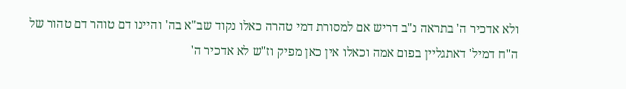ולא אדכיר ה' בתראה נ"ב דריש אם למסורת דמי טהרה כאלו נקוד שב"א בה' והיינו דם טוהר דם טהור של ה"ח דמיל' דאתגליין בפום אמה וכאלו אין כאן מפיק וז"ש לא אדכיר ה'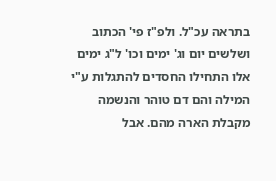בתראה עכ"ל. ולפ"ז פי' הכתוב ושלשים יום וג' ימים וכו' ל"ג ימים אלו התחילו החסדים להתגלות ע"י המילה והם דם טוהר והנשמה מקבלת הארה מהם. אבל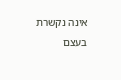אינה נקשרת בעצם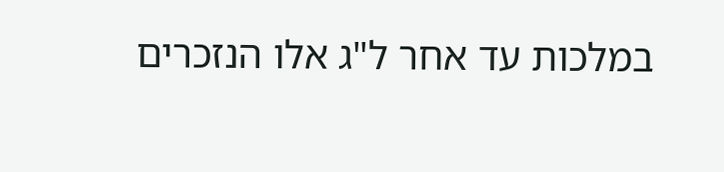במלכות עד אחר ל"ג אלו הנזכרים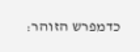כדמפרש הזוהר: